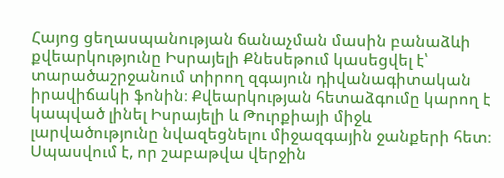Հայոց ցեղասպանության ճանաչման մասին բանաձևի քվեարկությունը Իսրայելի Քնեսեթում կասեցվել է՝ տարածաշրջանում տիրող զգայուն դիվանագիտական իրավիճակի ֆոնին։ Քվեարկության հետաձգումը կարող է կապված լինել Իսրայելի և Թուրքիայի միջև լարվածությունը նվազեցնելու միջազգային ջանքերի հետ։ Սպասվում է, որ շաբաթվա վերջին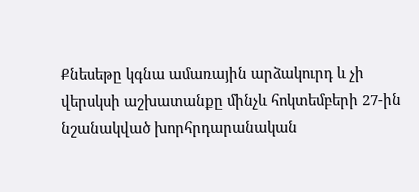Քնեսեթը կգնա ամառային արձակուրդ և չի վերսկսի աշխատանքը մինչև հոկտեմբերի 27-ին նշանակված խորհրդարանական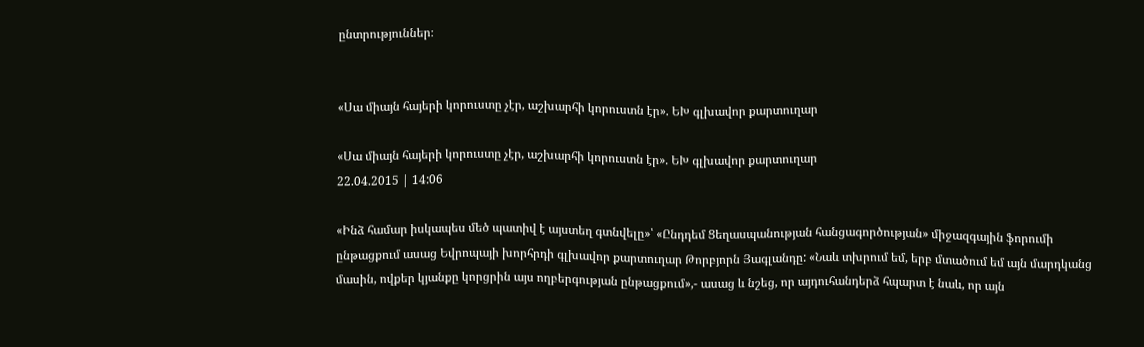ընտրություններ։


«Սա միայն հայերի կորուստը չէր, աշխարհի կորուստն էր». ԵԽ գլխավոր քարտուղար

«Սա միայն հայերի կորուստը չէր, աշխարհի կորուստն էր». ԵԽ գլխավոր քարտուղար
22.04.2015 | 14:06

«Ինձ համար իսկապես մեծ պատիվ է այստեղ գտնվելը»՝ «Ընդդեմ Ցեղասպանության հանցագործության» միջազգային ֆորումի ընթացքում ասաց Եվրոպայի խորհրդի գլխավոր քարտուղար Թորբյորն Յագլանդը: «Նաև տխրում եմ, երբ մտածում եմ այն մարդկանց մասին, ովքեր կյանքը կորցրին այս ողբերգության ընթացքում»,- ասաց և նշեց, որ այդուհանդերձ հպարտ է նաև, որ այն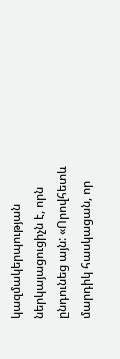կազմակերպության ներկայացուցիչն է, որն ընդունեց այն: «Որովհետև մարդիկ հասկացան, որ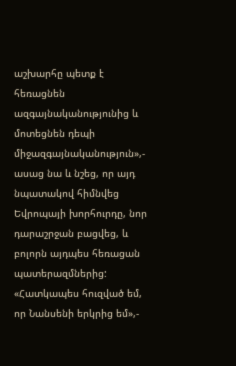աշխարհը պետք է հեռացնեն ազգայնականությունից և մոտեցնեն դեպի միջազգայնականություն»,- ասաց նա և նշեց, որ այդ նպատակով հիմնվեց Եվրոպայի խորհուրդը, նոր դարաշրջան բացվեց, և բոլորն այդպես հեռացան պատերազմներից: «Հատկապես հուզված եմ, որ Նանսենի երկրից եմ»,-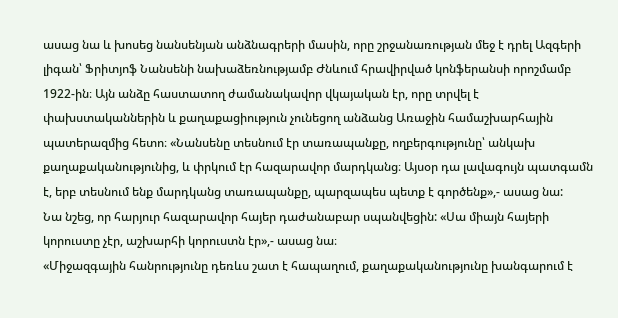ասաց նա և խոսեց նանսենյան անձնագրերի մասին, որը շրջանառության մեջ է դրել Ազգերի լիգան՝ Ֆրիտյոֆ Նանսենի նախաձեռնությամբ Ժնևում հրավիրված կոնֆերանսի որոշմամբ 1922-ին։ Այն անձը հաստատող ժամանակավոր վկայական էր, որը տրվել է փախստականներին և քաղաքացիություն չունեցող անձանց Առաջին համաշխարհային պատերազմից հետո։ «Նանսենը տեսնում էր տառապանքը, ողբերգությունը՝ անկախ քաղաքականությունից, և փրկում էր հազարավոր մարդկանց։ Այսօր դա լավագույն պատգամն է, երբ տեսնում ենք մարդկանց տառապանքը, պարզապես պետք է գործենք»,- ասաց նա:
Նա նշեց, որ հարյուր հազարավոր հայեր դաժանաբար սպանվեցին: «Սա միայն հայերի կորուստը չէր, աշխարհի կորուստն էր»,- ասաց նա։
«Միջազգային հանրությունը դեռևս շատ է հապաղում, քաղաքականությունը խանգարում է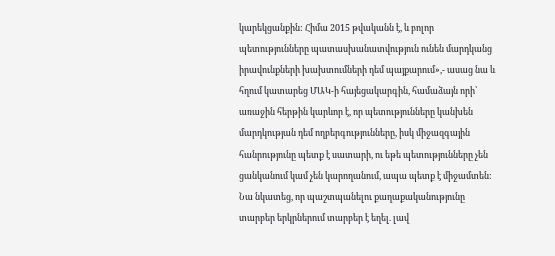կարեկցանքին: Հիմա 2015 թվականն է, և բոլոր պետությունները պատասխանատվություն ունեն մարդկանց իրավունքների խախտումների դեմ պայքարում»,- ասաց նա և հղում կատարեց ՄԱԿ-ի հայեցակարգին, համաձայն որի՝ առաջին հերթին կարևոր է, որ պետությունները կանխեն մարդկության դեմ ողբերգությունները, իսկ միջազգային հանրությունը պետք է սատարի, ու եթե պետությունները չեն ցանկանում կամ չեն կարողանում, ապա պետք է միջամտեն:
Նա նկատեց, որ պաշտպանելու քաղաքականությունը տարբեր երկրներում տարբեր է եղել. լավ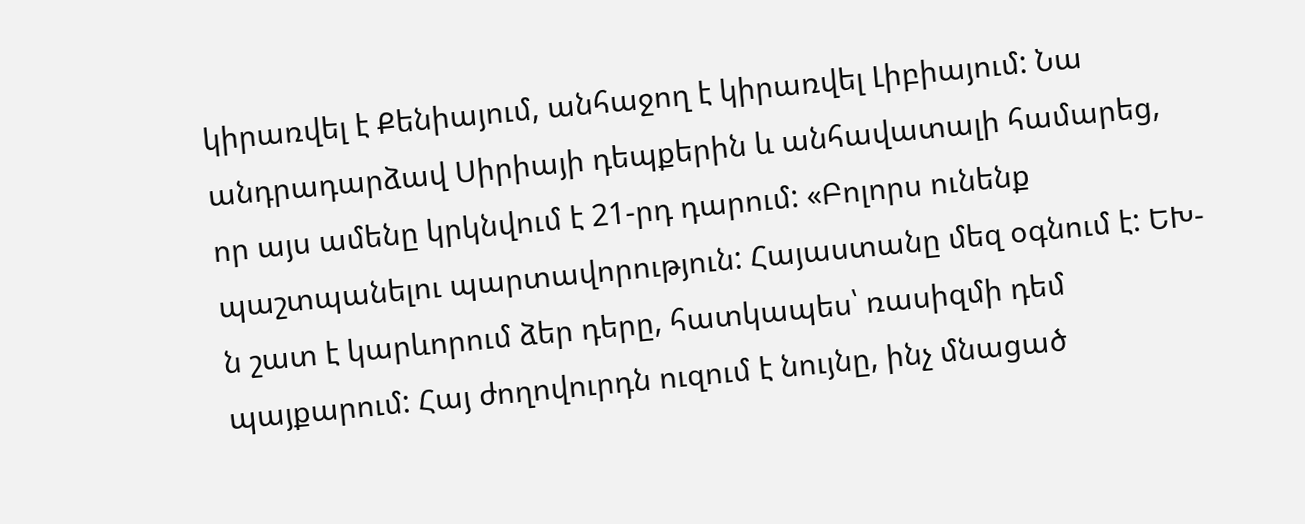կիրառվել է Քենիայում, անհաջող է կիրառվել Լիբիայում: Նա անդրադարձավ Սիրիայի դեպքերին և անհավատալի համարեց, որ այս ամենը կրկնվում է 21-րդ դարում: «Բոլորս ունենք պաշտպանելու պարտավորություն: Հայաստանը մեզ օգնում է: ԵԽ-ն շատ է կարևորում ձեր դերը, հատկապես՝ ռասիզմի դեմ պայքարում: Հայ ժողովուրդն ուզում է նույնը, ինչ մնացած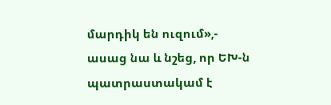մարդիկ են ուզում»,- ասաց նա և նշեց, որ ԵԽ-ն պատրաստակամ է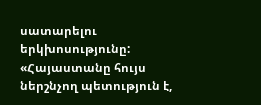սատարելու երկխոսությունը:
«Հայաստանը հույս ներշնչող պետություն է,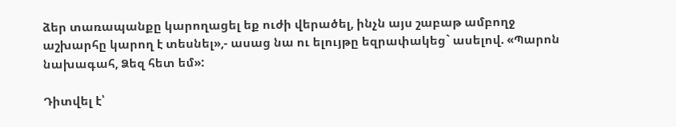ձեր տառապանքը կարողացել եք ուժի վերածել, ինչն այս շաբաթ ամբողջ աշխարհը կարող է տեսնել»,- ասաց նա ու ելույթը եզրափակեց` ասելով. «Պարոն նախագահ, Ձեզ հետ եմ»:

Դիտվել է՝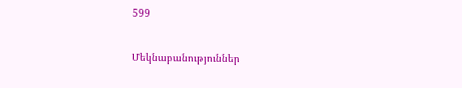599

Մեկնաբանություններ